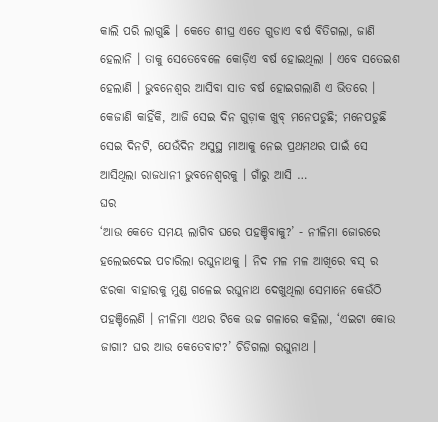କାଲି ପରି ଲାଗୁଛି । କେତେ ଶୀଘ୍ର ଏତେ ଗୁଡାଏ ବର୍ଷ ବିତିଗଲା, ଜାଣି ହେଲାନି । ତାକୁ ସେତେବେଳେ କୋଡ଼ିଏ ବର୍ଷ ହୋଇଥିଲା । ଏବେ ସତେଇଶ ହେଲାଣି । ଭୁବନେଶ୍ୱର ଆସିବା ସାତ ବର୍ଷ ହୋଇଗଲାଣି ଏ ଭିତରେ । କେଜାଣି କାହିଁକି, ଆଜି ସେଇ ଦିନ ଗୁଡ଼ାକ ଖୁବ୍ ମନେପଡୁଛି; ମନେପଡୁଛି ସେଇ ଦିନଟି, ଯେଉଁଦିନ ଅସୁସ୍ଥ ମାଆକୁ ନେଇ ପ୍ରଥମଥର ପାଇଁ ସେ ଆସିଥିଲା ରାଜଧାନୀ ଭୁବନେଶ୍ୱରକୁ । ଗାଁରୁ ଆସି …
ଘର
‘ଆଉ କେତେ ସମୟ ଲାଗିବ ଘରେ ପହଞ୍ଚିବାକୁ?’ - ନୀଳିମା ଜୋରରେ ହଲେଇଦେଇ ପଚାରିଲା ରଘୁନାଥକୁ । ନିଦ ମଳ ମଳ ଆଖିରେ ବସ୍ ର ଝରକା ବାହାରକୁ ମୁଣ୍ଡ ଗଳେଇ ରଘୁନାଥ ଦେଖୁଥିଲା ସେମାନେ କେଉଁଠି ପହଞ୍ଚିଲେଣି । ନୀଳିମା ଏଥର ଟିକେ ଉଚ୍ଚ ଗଳାରେ କହିଲା, ‘ଏଇଟା କୋଉ ଜାଗା? ଘର ଆଉ କେତେବାଟ?’ ଚିଡିଗଲା ରଘୁନାଥ ।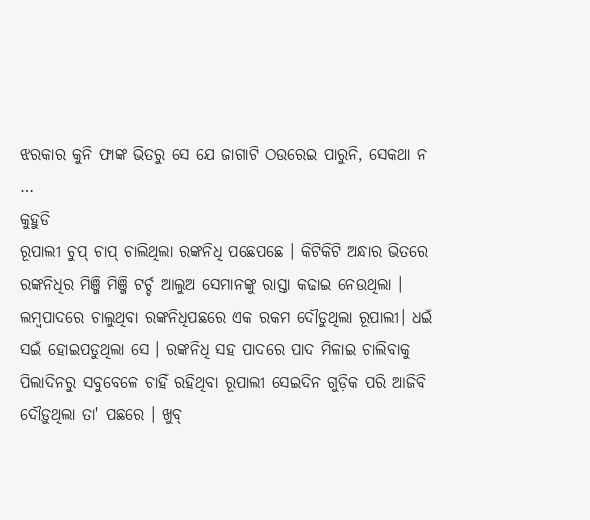ଝରକାର କୁନି ଫାଙ୍କ ଭିତରୁ ସେ ଯେ ଜାଗାଟି ଠଉରେଇ ପାରୁନି, ସେକଥା ନ …
କୁହୁଡି
ରୂପାଲୀ ଚୁପ୍ ଚାପ୍ ଚାଲିଥିଲା ରଙ୍କନିଧି ପଛେପଛେ । କିଟିକିଟି ଅନ୍ଧାର ଭିତରେ ରଙ୍କନିଧିର ମିଞ୍ଜି ମିଞ୍ଜି ଟର୍ଚ୍ଚ ଆଲୁଅ ସେମାନଙ୍କୁ ରାସ୍ତା କଢାଇ ନେଉଥିଲା । ଲମ୍ବପାଦରେ ଚାଲୁଥିବା ରଙ୍କନିଧିପଛରେ ଏକ ରକମ ଦୌଡୁଥିଲା ରୂପାଲୀ। ଧଇଁ ସଇଁ ହୋଇପଡୁଥିଲା ସେ । ରଙ୍କନିଧି ସହ ପାଦରେ ପାଦ ମିଳାଇ ଚାଲିବାକୁ ପିଲାଦିନରୁ ସବୁବେଳେ ଚାହିଁ ରହିଥିବା ରୂପାଲୀ ସେଇଦିନ ଗୁଡ଼ିକ ପରି ଆଜିବି ଦୌଡ଼ୁଥିଲା ତା' ପଛରେ । ଖୁବ୍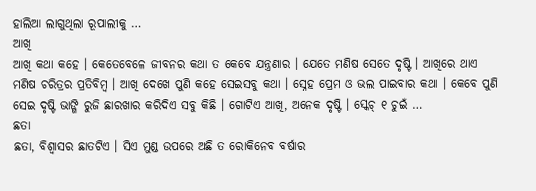ହାଲିଆ ଲାଗୁଥିଲା ରୂପାଲୀକୁ …
ଆଖି
ଆଖି କଥା କହେ । କେତେବେଳେ ଜୀବନର କଥା ତ କେବେ ଯନ୍ତ୍ରଣାର । ଯେତେ ମଣିଷ ସେତେ ଦୃଷ୍ଟି । ଆଖିରେ ଥାଏ ମଣିଷ ଚରିତ୍ରର ପ୍ରତିବିମ୍ବ । ଆଖି ଦେଖେ ପୁଣି କହେ ସେଇସବୁ କଥା । ସ୍ନେହ ପ୍ରେମ ଓ ଭଲ ପାଇବାର କଥା । କେବେ ପୁଣି ସେଇ ଦୃଷ୍ଟି ଭାଙ୍ଗି ରୁଜି ଛାରଖାର କରିଦିଏ ସବୁ କିଛି । ଗୋଟିଏ ଆଖି, ଅନେକ ଦୃଷ୍ଟି । ସ୍କେଚ୍ ୧ ଚୁଇଁ …
ଛତା
ଛତା, ବିଶ୍ୱାସର ଛାତଟିଏ । ସିଏ ମୁଣ୍ଡ ଉପରେ ଅଛି ତ ରୋକିନେବ ବର୍ଷାର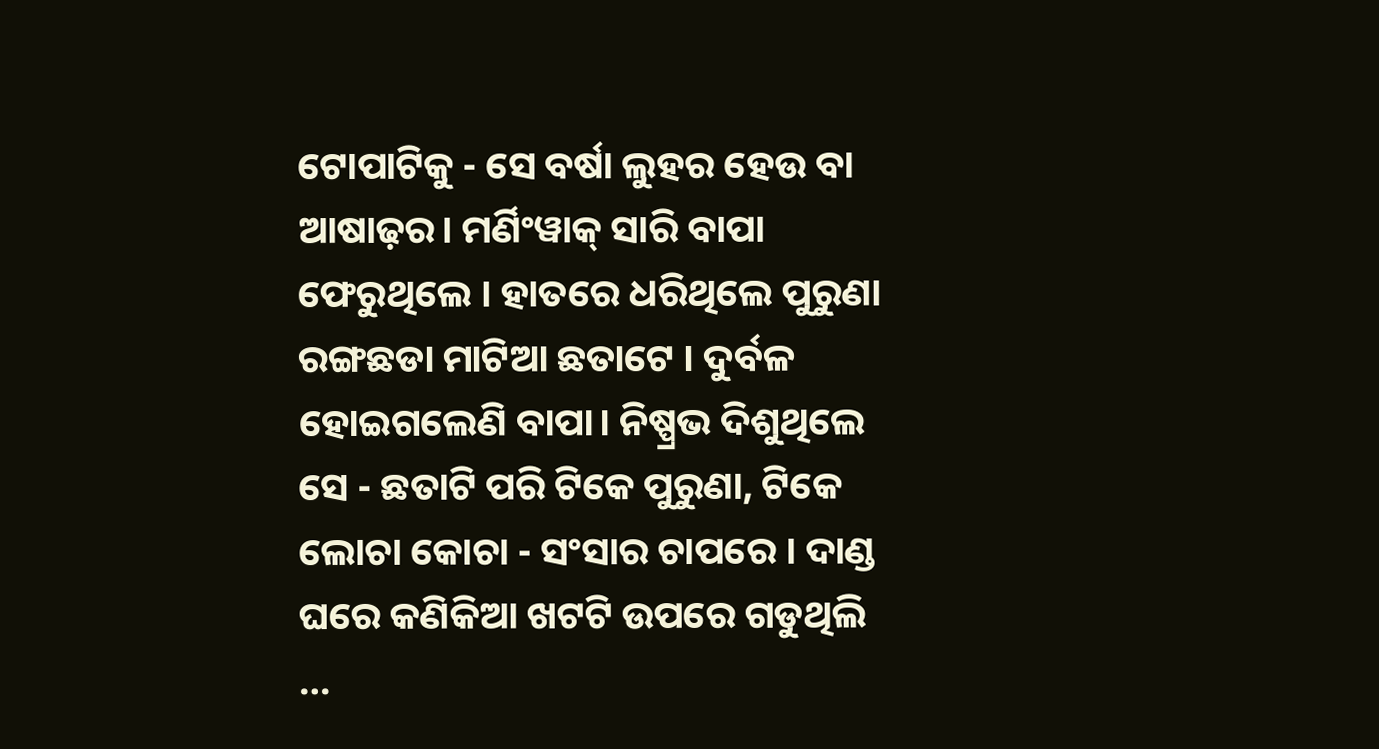ଟୋପାଟିକୁ - ସେ ବର୍ଷା ଲୁହର ହେଉ ବା ଆଷାଢ଼ର। ମର୍ଣିଂୱାକ୍ ସାରି ବାପା ଫେରୁଥିଲେ । ହାତରେ ଧରିଥିଲେ ପୁରୁଣା ରଙ୍ଗଛଡା ମାଟିଆ ଛତାଟେ । ଦୁର୍ବଳ ହୋଇଗଲେଣି ବାପା। ନିଷ୍ପ୍ରଭ ଦିଶୁଥିଲେ ସେ - ଛତାଟି ପରି ଟିକେ ପୁରୁଣା, ଟିକେ ଲୋଚା କୋଚା - ସଂସାର ଚାପରେ । ଦାଣ୍ଡ ଘରେ କଣିକିଆ ଖଟଟି ଉପରେ ଗଡୁଥିଲି …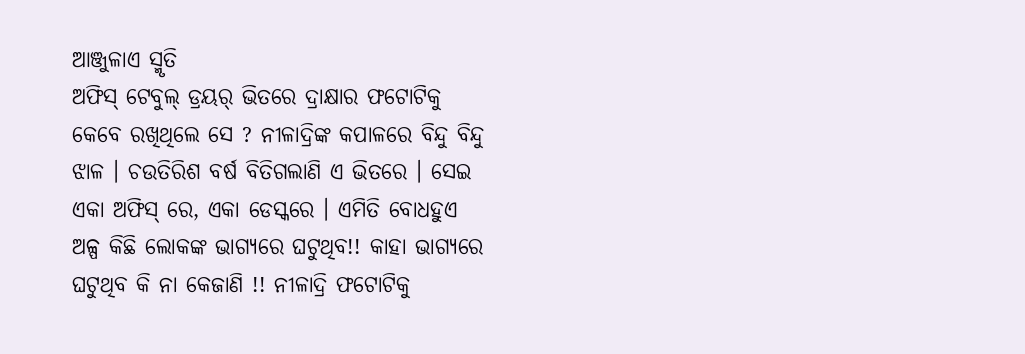ଆଞ୍ଜୁଳାଏ ସ୍ମୃତି
ଅଫିସ୍ ଟେବୁଲ୍ ଡ୍ରୟର୍ ଭିତରେ ଦ୍ରାକ୍ଷାର ଫଟୋଟିକୁ କେବେ ରଖିଥିଲେ ସେ ? ନୀଳାଦ୍ରିଙ୍କ କପାଳରେ ବିନ୍ଦୁ ବିନ୍ଦୁ ଝାଳ । ଚଉତିରିଶ ବର୍ଷ ବିତିଗଲାଣି ଏ ଭିତରେ । ସେଇ ଏକା ଅଫିସ୍ ରେ, ଏକା ଡେସ୍କରେ । ଏମିତି ବୋଧହୁଏ ଅଳ୍ପ କିଛି ଲୋକଙ୍କ ଭାଗ୍ୟରେ ଘଟୁଥିବ!! କାହା ଭାଗ୍ୟରେ ଘଟୁଥିବ କି ନା କେଜାଣି !! ନୀଳାଦ୍ରି ଫଟୋଟିକୁ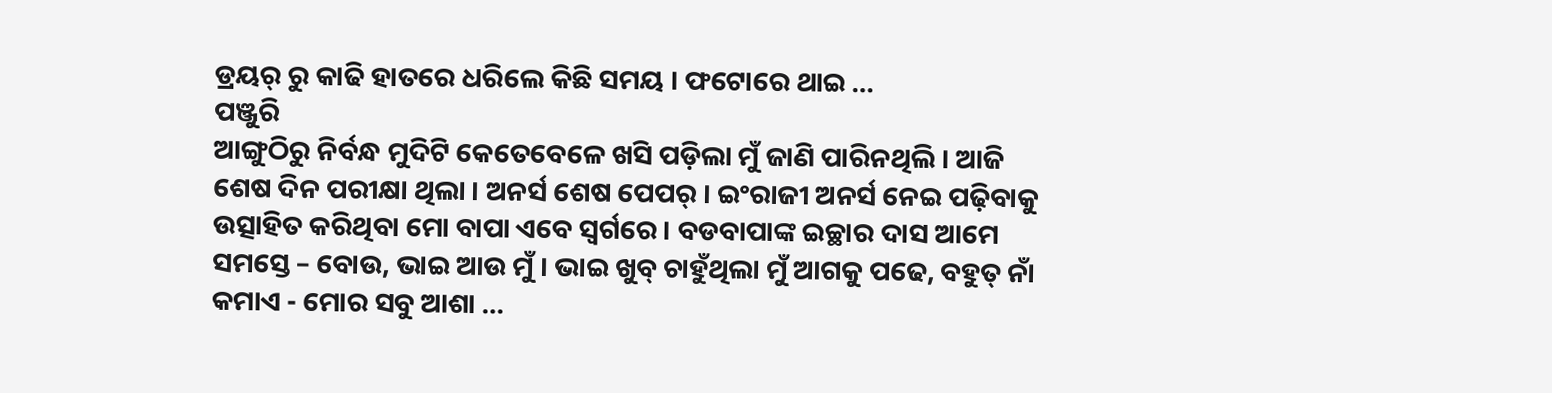ଡ୍ରୟର୍ ରୁ କାଢି ହାତରେ ଧରିଲେ କିଛି ସମୟ । ଫଟୋରେ ଥାଇ …
ପଞ୍ଜୁରି
ଆଙ୍ଗୁଠିରୁ ନିର୍ବନ୍ଧ ମୁଦିଟି କେତେବେଳେ ଖସି ପଡ଼ିଲା ମୁଁ ଜାଣି ପାରିନଥିଲି । ଆଜି ଶେଷ ଦିନ ପରୀକ୍ଷା ଥିଲା । ଅନର୍ସ ଶେଷ ପେପର୍ । ଇଂରାଜୀ ଅନର୍ସ ନେଇ ପଢ଼ିବାକୁ ଉତ୍ସାହିତ କରିଥିବା ମୋ ବାପା ଏବେ ସ୍ୱର୍ଗରେ । ବଡବାପାଙ୍କ ଇଚ୍ଛାର ଦାସ ଆମେ ସମସ୍ତେ – ବୋଉ, ଭାଇ ଆଉ ମୁଁ । ଭାଇ ଖୁବ୍ ଚାହୁଁଥିଲା ମୁଁ ଆଗକୁ ପଢେ, ବହୁତ୍ ନାଁ କମାଏ - ମୋର ସବୁ ଆଶା …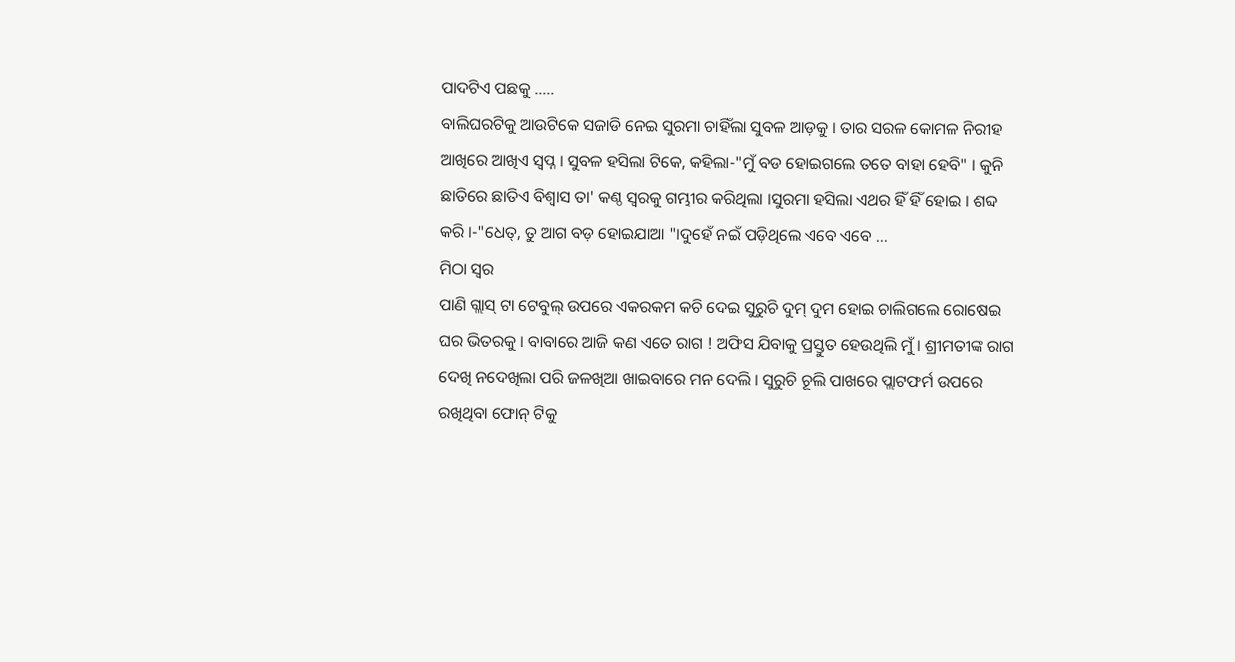ପାଦଟିଏ ପଛକୁ …..
ବାଲିଘରଟିକୁ ଆଉଟିକେ ସଜାଡି ନେଇ ସୁରମା ଚାହିଁଲା ସୁବଳ ଆଡ଼କୁ । ତାର ସରଳ କୋମଳ ନିରୀହ ଆଖିରେ ଆଖିଏ ସ୍ବପ୍ନ । ସୁବଳ ହସିଲା ଟିକେ, କହିଲା-"ମୁଁ ବଡ ହୋଇଗଲେ ତତେ ବାହା ହେବି" । କୁନି ଛାତିରେ ଛାତିଏ ବିଶ୍ୱାସ ତା' କଣ୍ଠ ସ୍ବରକୁ ଗମ୍ଭୀର କରିଥିଲା ।ସୁରମା ହସିଲା ଏଥର ହିଁ ହିଁ ହୋଇ । ଶବ୍ଦ କରି ।-"ଧେତ୍, ତୁ ଆଗ ବଡ଼ ହୋଇଯାଆ "।ଦୁହେଁ ନଇଁ ପଡ଼ିଥିଲେ ଏବେ ଏବେ …
ମିଠା ସ୍ୱର
ପାଣି ଗ୍ଲାସ୍ ଟା ଟେବୁଲ୍ ଉପରେ ଏକରକମ କଚି ଦେଇ ସୁରୁଚି ଦୁମ୍ ଦୁମ ହୋଇ ଚାଲିଗଲେ ରୋଷେଇ ଘର ଭିତରକୁ । ବାବାରେ ଆଜି କଣ ଏତେ ରାଗ ! ଅଫିସ ଯିବାକୁ ପ୍ରସ୍ତୁତ ହେଉଥିଲି ମୁଁ । ଶ୍ରୀମତୀଙ୍କ ରାଗ ଦେଖି ନଦେଖିଲା ପରି ଜଳଖିଆ ଖାଇବାରେ ମନ ଦେଲି । ସୁରୁଚି ଚୂଲି ପାଖରେ ପ୍ଲାଟଫର୍ମ ଉପରେ ରଖିଥିବା ଫୋନ୍ ଟିକୁ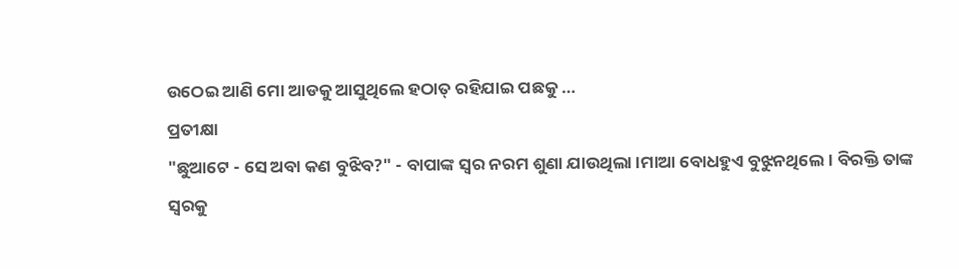ଉଠେଇ ଆଣି ମୋ ଆଡକୁ ଆସୁଥିଲେ ହଠାତ୍ ରହିଯାଇ ପଛକୁ …
ପ୍ରତୀକ୍ଷା
"ଛୁଆଟେ - ସେ ଅବା କଣ ବୁଝିବ?" - ବାପାଙ୍କ ସ୍ୱର ନରମ ଶୁଣା ଯାଉଥିଲା ।ମାଆ ବୋଧହୁଏ ବୁଝୁନଥିଲେ । ବିରକ୍ତି ତାଙ୍କ ସ୍ୱରକୁ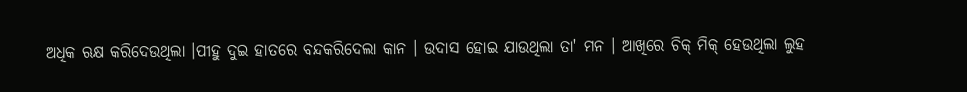ଅଧିକ ଋକ୍ଷ କରିଦେଉଥିଲା ।ପୀହୁ ଦୁଇ ହାତରେ ବନ୍ଦକରିଦେଲା କାନ । ଉଦାସ ହୋଇ ଯାଉଥିଲା ତା' ମନ । ଆଖିରେ ଚିକ୍ ମିକ୍ ହେଉଥିଲା ଲୁହ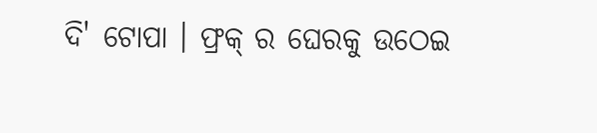ଦି' ଟୋପା । ଫ୍ରକ୍ ର ଘେରକୁ ଉଠେଇ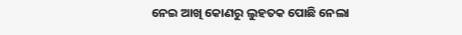ନେଇ ଆଖି କୋଣରୁ ଲୁହତକ ପୋଛି ନେଲା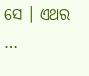ସେ । ଏଥର …